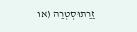זַרַתוּסְטְרַה (או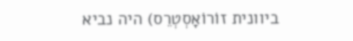ביוונית זוֹרוֹאָסְטְרֵס) היה נביא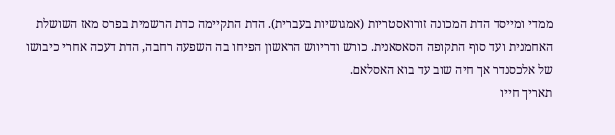ממדי ומייסד הדת המכונה זורואסטריות (אמגושיות בעברית). הדת התקיימה כדת הרשמית בפרס מאז השושלת האחמנית ועד סוף התקופה הסאסאנית. כורש ודריווש הראשון הפיחו בה השפעה רחבה, הדת דעכה אחרי כיבושו של אלכסנדר אך חיה שוב עד בוא האסלאם.
תאריך חייו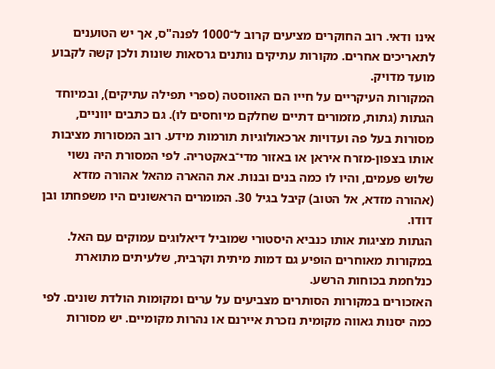אינו ודאי. רוב החוקרים מציעים קרוב ל־1000 לפנה"ס, אך יש הטוענים לתאריכים אחרים. מקורות עתיקים נותנים גרסאות שונות ולכן קשה לקבוע מועד מדויק.
המקורות העיקריים על חייו הם האווסטה (ספרי תפילה עתיקים), ובמיוחד הגתות (גתות, מזמורים דתיים שחלקם מיוחסים לו). גם כתבים יווניים, מסורות בעל פה ועדויות ארכאולוגיות תורמות מידע. רוב המסורות מציבות אותו בצפון‑מזרח איראן או באזור מדי־באקטריה. לפי המסורת היה נשוי שלוש פעמים, והיו לו כמה בנים ובנות. את ההארה מהאל אהורה מזדא (אהורה מזדא, אל הטוב) קיבל בגיל 30. המומרים הראשונים היו משפחתו ובן דודו.
הגתות מציגות אותו כנביא היסטורי שמוביל דיאלוגים עמוקים עם האל. במקורות מאוחרים הופיע גם דמות מיתית וקרבית, שלעיתים מתוארת כנלחמת בכוחות הרשע.
האזכורים במקורות הסותרים מצביעים על ערים ומקומות הולדת שונים. לפי כמה יסנות גאווה מקומית נזכרת איירנם או נהרות מקומיים. יש מסורות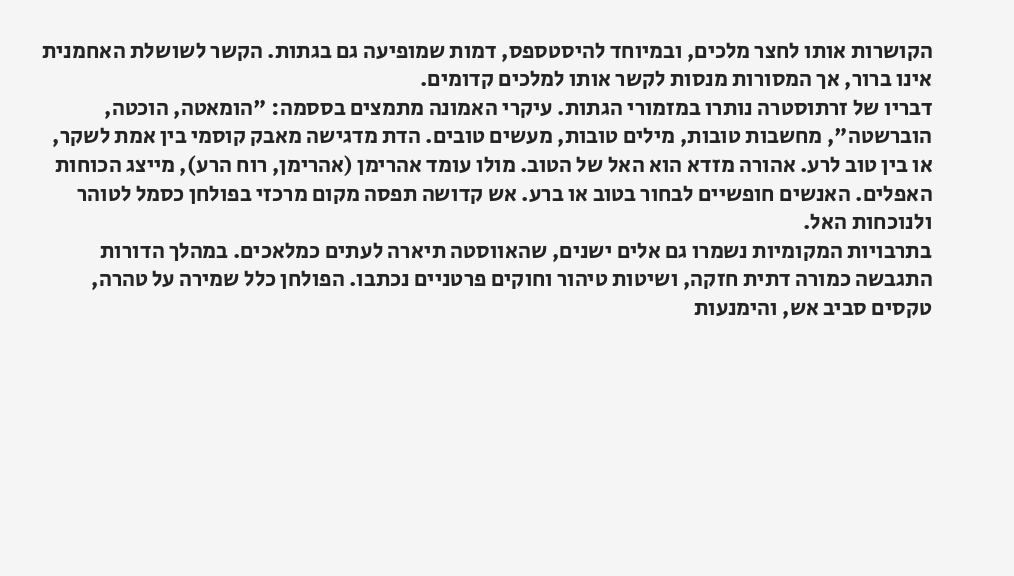הקושרות אותו לחצר מלכים, ובמיוחד להיסטספס, דמות שמופיעה גם בגתות. הקשר לשושלת האחמנית אינו ברור, אך המסורות מנסות לקשר אותו למלכים קדומים.
דבריו של זרתוסטרה נותרו במזמורי הגתות. עיקרי האמונה מתמצים בססמה: "הומאטה, הוכטה, הוברשטה", מחשבות טובות, מילים טובות, מעשים טובים. הדת מדגישה מאבק קוסמי בין אמת לשקר, או בין טוב לרע. אהורה מזדא הוא האל של הטוב. מולו עומד אהרימן (אהרימן, רוח הרע), מייצג הכוחות האפלים. האנשים חופשיים לבחור בטוב או ברע. אש קדושה תפסה מקום מרכזי בפולחן כסמל לטוהר ולנוכחות האל.
בתרבויות המקומיות נשמרו גם אלים ישנים, שהאווסטה תיארה לעתים כמלאכים. במהלך הדורות התגבשה כמורה דתית חזקה, ושיטות טיהור וחוקים פרטניים נכתבו. הפולחן כלל שמירה על טהרה, טקסים סביב אש, והימנעות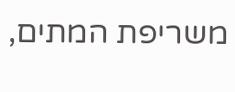משריפת המתים,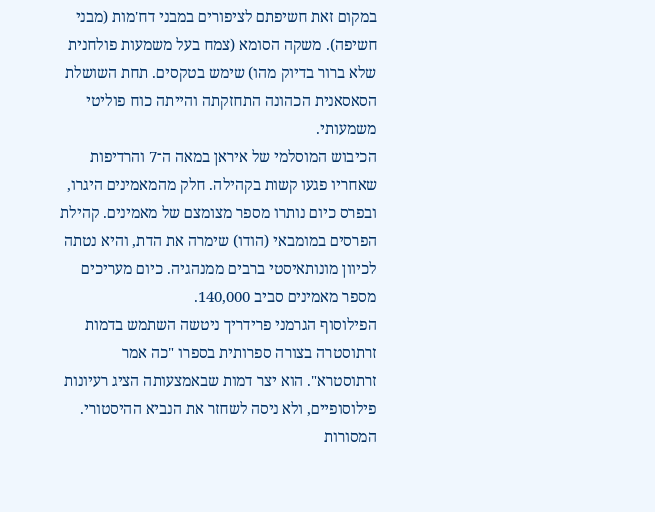במקום זאת חשיפתם לציפורים במבני דח'מות (מבני חשיפה). משקה הסומא (צמח בעל משמעות פולחנית שלא ברור בדיוק מהו) שימש בטקסים. תחת השושלת הסאסאנית הכהונה התחזקתה והייתה כוח פוליטי משמעותי.
הכיבוש המוסלמי של איראן במאה ה־7 והרדיפות שאחריו פגעו קשות בקהילה. חלק מהמאמינים היגרו, ובפרס כיום נותרו מספר מצומצם של מאמינים. קהילת הפרסים במומבאי (הודו) שימרה את הדת, והיא נטתה לכיוון מונותאיסטי ברבים ממנהגיה. כיום מעריכים מספר מאמינים סביב 140,000.
הפילוסוף הגרמני פרידריך ניטשה השתמש בדמות זרתוסטרה בצורה ספרותית בספרו "כה אמר זרתוסטרא". הוא יצר דמות שבאמצעותה הציג רעיונות פילוסופיים, ולא ניסה לשחזר את הנביא ההיסטורי.
המסורות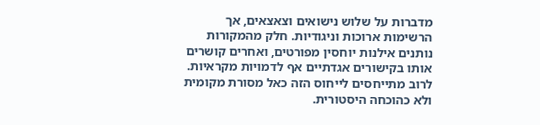מדברות על שלוש נישואים וצאצאים, אך הרשימות ארוכות וניגודיות. חלק מהמקורות נותנים אילנות יוחסין מפורטים, ואחרים קושרים אותו בקישורים אגדתיים אף לדמויות מקראיות. לרוב מתייחסים לייחוס הזה כאל מסורת מקומית ולא כהוכחה היסטורית.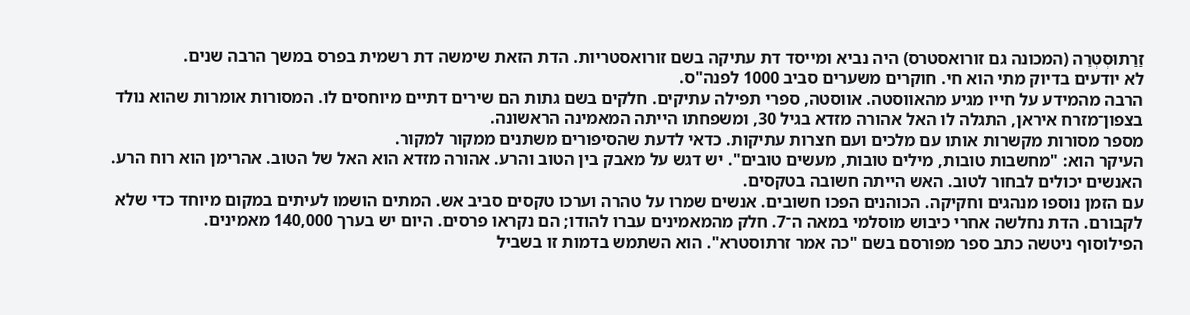זַרַתוּסְטְרַה (המכונה גם זורואסטרס) היה נביא ומייסד דת עתיקה בשם זורואסטריות. הדת הזאת שימשה דת רשמית בפרס במשך הרבה שנים.
לא יודעים בדיוק מתי הוא חי. חוקרים משערים סביב 1000 לפנה"ס.
הרבה מהמידע על חייו מגיע מהאווסטה. אווסטה, ספרי תפילה עתיקים. חלקים בשם גתות הם שירים דתיים מיוחסים לו. המסורות אומרות שהוא נולד בצפון־מזרח איראן, התגלה לו האל אהורה מזדא בגיל 30, ומשפחתו הייתה המאמינה הראשונה.
מספר מסורות מקשרות אותו עם מלכים ועם חצרות עתיקות. כדאי לדעת שהסיפורים משתנים ממקור למקור.
העיקר הוא: "מחשבות טובות, מילים טובות, מעשים טובים". יש דגש על מאבק בין הטוב והרע. אהורה מזדא הוא האל של הטוב. אהרימן הוא רוח הרע. האנשים יכולים לבחור לטוב. האש הייתה חשובה בטקסים.
עם הזמן נוספו מנהגים וחקיקה. הכוהנים הפכו חשובים. אנשים שמרו על טהרה וערכו טקסים סביב אש. המתים הושמו לעיתים במקום מיוחד כדי שלא לקבורם. הדת נחלשה אחרי כיבוש מוסלמי במאה ה־7. חלק מהמאמינים עברו להודו; הם נקראו פרסים. היום יש בערך 140,000 מאמינים.
הפילוסוף ניטשה כתב ספר מפורסם בשם "כה אמר זרתוסטרא". הוא השתמש בדמות זו בשביל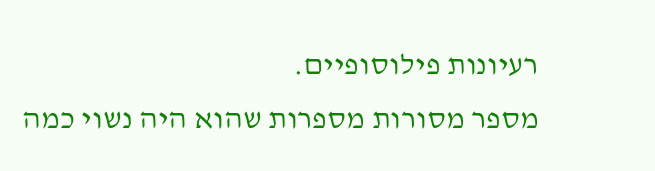רעיונות פילוסופיים.
מספר מסורות מספרות שהוא היה נשוי כמה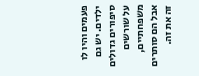פעמים והיו לו ילדים. יש גם סיפורים גדולים על שורשים משפחתיים, אבל הם סותרים זה את זה.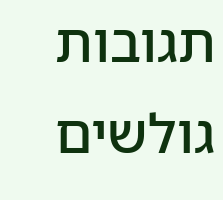תגובות גולשים